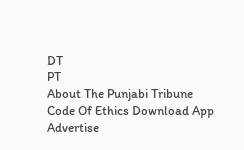DT
PT
About The Punjabi Tribune Code Of Ethics Download App Advertise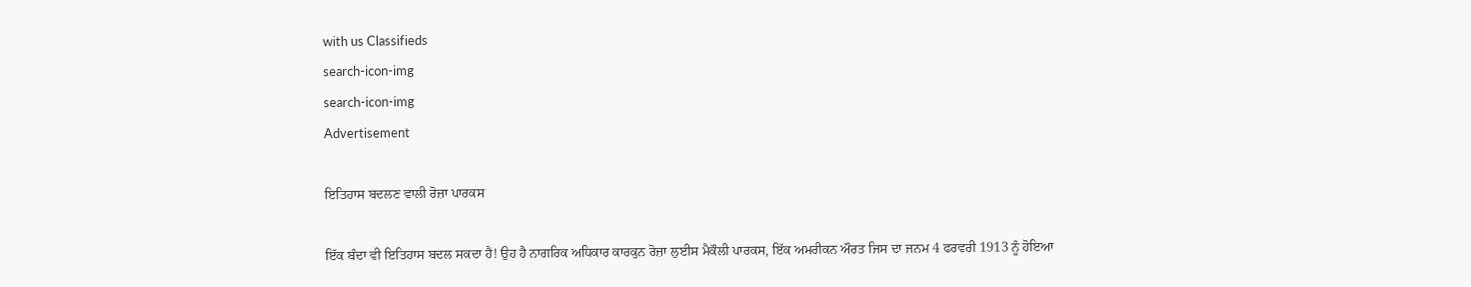with us Classifieds
search-icon-img
search-icon-img
Advertisement

ਇਤਿਹਾਸ ਬਦਲਣ ਵਾਲੀ ਰੋਜ਼ਾ ਪਾਰਕਸ

ਇੱਕ ਬੰਦਾ ਵੀ ਇਤਿਹਾਸ ਬਦਲ ਸਕਦਾ ਹੈ! ਉਹ ਹੈ ਨਾਗਰਿਕ ਅਧਿਕਾਰ ਕਾਰਕੁਨ ਰੋਜ਼ਾ ਲੁਈਸ ਮੈਕੌਲੀ ਪਾਰਕਸ, ਇੱਕ ਅਮਰੀਕਨ ਔਰਤ ਜਿਸ ਦਾ ਜਨਮ 4 ਫਰਵਰੀ 1913 ਨੂੰ ਹੋਇਆ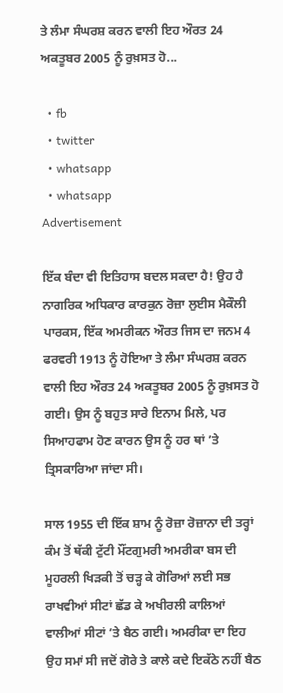ਤੇ ਲੰਮਾ ਸੰਘਰਸ਼ ਕਰਨ ਵਾਲੀ ਇਹ ਔਰਤ 24 ਅਕਤੂਬਰ 2005 ਨੂੰ ਰੁਖ਼ਸਤ ਹੋ...

  • fb
  • twitter
  • whatsapp
  • whatsapp
Advertisement

ਇੱਕ ਬੰਦਾ ਵੀ ਇਤਿਹਾਸ ਬਦਲ ਸਕਦਾ ਹੈ! ਉਹ ਹੈ ਨਾਗਰਿਕ ਅਧਿਕਾਰ ਕਾਰਕੁਨ ਰੋਜ਼ਾ ਲੁਈਸ ਮੈਕੌਲੀ ਪਾਰਕਸ, ਇੱਕ ਅਮਰੀਕਨ ਔਰਤ ਜਿਸ ਦਾ ਜਨਮ 4 ਫਰਵਰੀ 1913 ਨੂੰ ਹੋਇਆ ਤੇ ਲੰਮਾ ਸੰਘਰਸ਼ ਕਰਨ ਵਾਲੀ ਇਹ ਔਰਤ 24 ਅਕਤੂਬਰ 2005 ਨੂੰ ਰੁਖ਼ਸਤ ਹੋ ਗਈ। ਉਸ ਨੂੰ ਬਹੁਤ ਸਾਰੇ ਇਨਾਮ ਮਿਲੇ, ਪਰ ਸਿਆਹਫਾਮ ਹੋਣ ਕਾਰਨ ਉਸ ਨੂੰ ਹਰ ਥਾਂ ’ਤੇ ਤ੍ਰਿਸਕਾਰਿਆ ਜਾਂਦਾ ਸੀ।

ਸਾਲ 1955 ਦੀ ਇੱਕ ਸ਼ਾਮ ਨੂੰ ਰੋਜ਼ਾ ਰੋਜ਼ਾਨਾ ਦੀ ਤਰ੍ਹਾਂ ਕੰਮ ਤੋਂ ਥੱਕੀ ਟੁੱਟੀ ਮੌਂਟਗੁਮਰੀ ਅਮਰੀਕਾ ਬਸ ਦੀ ਮੂਹਰਲੀ ਖਿੜਕੀ ਤੋਂ ਚੜ੍ਹ ਕੇ ਗੋਰਿਆਂ ਲਈ ਸਭ ਰਾਖਵੀਆਂ ਸੀਟਾਂ ਛੱਡ ਕੇ ਅਖੀਰਲੀ ਕਾਲਿਆਂ ਵਾਲੀਆਂ ਸੀਟਾਂ ’ਤੇ ਬੈਠ ਗਈ। ਅਮਰੀਕਾ ਦਾ ਇਹ ਉਹ ਸਮਾਂ ਸੀ ਜਦੋਂ ਗੋਰੇ ਤੇ ਕਾਲੇ ਕਦੇ ਇਕੱਠੇ ਨਹੀਂ ਬੈਠ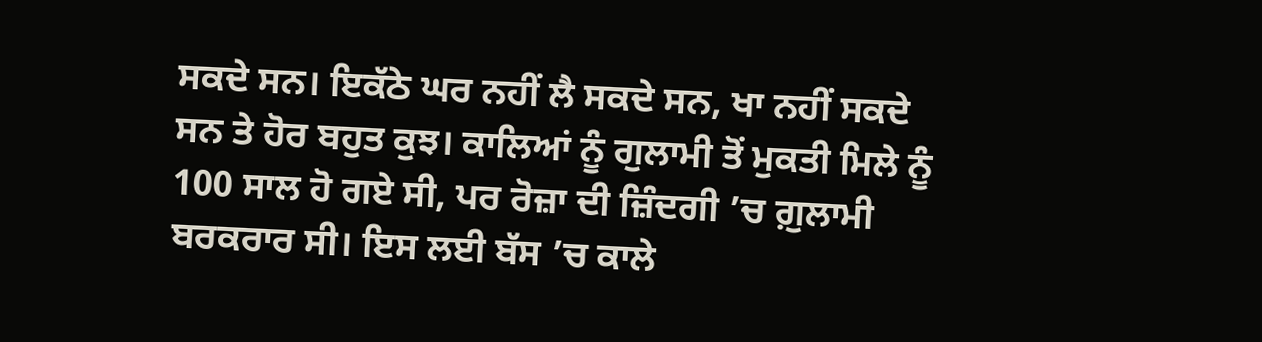ਸਕਦੇ ਸਨ। ਇਕੱਠੇ ਘਰ ਨਹੀਂ ਲੈ ਸਕਦੇ ਸਨ, ਖਾ ਨਹੀਂ ਸਕਦੇ ਸਨ ਤੇ ਹੋਰ ਬਹੁਤ ਕੁਝ। ਕਾਲਿਆਂ ਨੂੰ ਗੁਲਾਮੀ ਤੋਂ ਮੁਕਤੀ ਮਿਲੇ ਨੂੰ 100 ਸਾਲ ਹੋ ਗਏ ਸੀ, ਪਰ ਰੋਜ਼ਾ ਦੀ ਜ਼ਿੰਦਗੀ ’ਚ ਗ਼ੁਲਾਮੀ ਬਰਕਰਾਰ ਸੀ। ਇਸ ਲਈ ਬੱਸ ’ਚ ਕਾਲੇ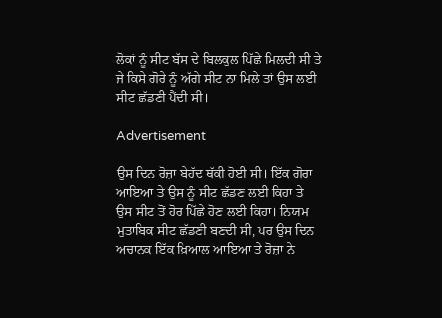ਲੋਕਾਂ ਨੂੰ ਸੀਟ ਬੱਸ ਦੇ ਬਿਲਕੁਲ ਪਿੱਛੇ ਮਿਲਦੀ ਸੀ ਤੇ ਜੇ ਕਿਸੇ ਗੋਰੇ ਨੂੰ ਅੱਗੇ ਸੀਟ ਨਾ ਮਿਲੇ ਤਾਂ ਉਸ ਲਈ ਸੀਟ ਛੱਡਣੀ ਪੈਂਦੀ ਸੀ।

Advertisement

ਉਸ ਦਿਨ ਰੋਜ਼ਾ ਬੇਹੱਦ ਥੱਕੀ ਹੋਈ ਸੀ। ਇੱਕ ਗੋਰਾ ਆਇਆ ਤੇ ਉਸ ਨੂੰ ਸੀਟ ਛੱਡਣ ਲਈ ਕਿਹਾ ਤੇ ਉਸ ਸੀਟ ਤੋਂ ਹੋਰ ਪਿੱਛੇ ਹੋਣ ਲਈ ਕਿਹਾ। ਨਿਯਮ ਮੁਤਾਬਿਕ ਸੀਟ ਛੱਡਣੀ ਬਣਦੀ ਸੀ, ਪਰ ਉਸ ਦਿਨ ਅਚਾਨਕ ਇੱਕ ਖ਼ਿਆਲ ਆਇਆ ਤੇ ਰੋਜ਼ਾ ਨੇ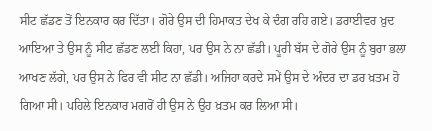ਸੀਟ ਛੱਡਣ ਤੋਂ ਇਨਕਾਰ ਕਰ ਦਿੱਤਾ। ਗੋਰੇ ਉਸ ਦੀ ਹਿਮਾਕਤ ਦੇਖ ਕੇ ਦੰਗ ਰਹਿ ਗਏ। ਡਰਾਈਵਰ ਖ਼ੁਦ ਆਇਆ ਤੇ ਉਸ ਨੂੰ ਸੀਟ ਛੱਡਣ ਲਈ ਕਿਹਾ, ਪਰ ਉਸ ਨੇ ਨਾ ਛੱਡੀ। ਪੂਰੀ ਬੱਸ ਦੇ ਗੋਰੇ ਉਸ ਨੂੰ ਬੁਰਾ ਭਲਾ ਆਖਣ ਲੱਗੇ, ਪਰ ਉਸ ਨੇ ਫਿਰ ਵੀ ਸੀਟ ਨਾ ਛੱਡੀ। ਅਜਿਹਾ ਕਰਦੇ ਸਮੇਂ ਉਸ ਦੇ ਅੰਦਰ ਦਾ ਡਰ ਖ਼ਤਮ ਹੋ ਗਿਆ ਸੀ। ਪਹਿਲੇ ਇਨਕਾਰ ਮਗਰੋਂ ਹੀ ਉਸ ਨੇ ਉਹ ਖ਼ਤਮ ਕਰ ਲਿਆ ਸੀ।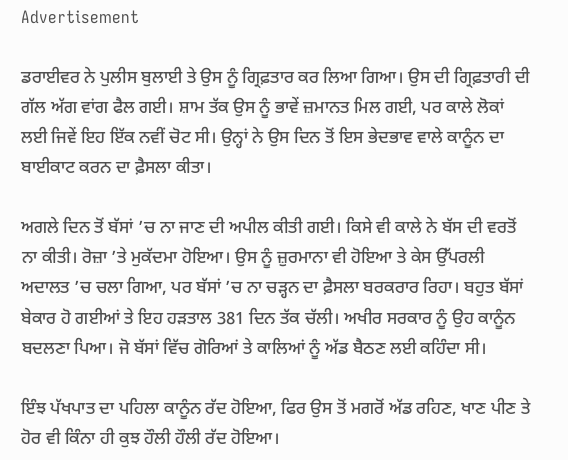Advertisement

ਡਰਾਈਵਰ ਨੇ ਪੁਲੀਸ ਬੁਲਾਈ ਤੇ ਉਸ ਨੂੰ ਗ੍ਰਿਫ਼ਤਾਰ ਕਰ ਲਿਆ ਗਿਆ। ਉਸ ਦੀ ਗ੍ਰਿਫ਼ਤਾਰੀ ਦੀ ਗੱਲ ਅੱਗ ਵਾਂਗ ਫੈਲ ਗਈ। ਸ਼ਾਮ ਤੱਕ ਉਸ ਨੂੰ ਭਾਵੇਂ ਜ਼ਮਾਨਤ ਮਿਲ ਗਈ, ਪਰ ਕਾਲੇ ਲੋਕਾਂ ਲਈ ਜਿਵੇਂ ਇਹ ਇੱਕ ਨਵੀਂ ਚੋਟ ਸੀ। ਉਨ੍ਹਾਂ ਨੇ ਉਸ ਦਿਨ ਤੋਂ ਇਸ ਭੇਦਭਾਵ ਵਾਲੇ ਕਾਨੂੰਨ ਦਾ ਬਾਈਕਾਟ ਕਰਨ ਦਾ ਫ਼ੈਸਲਾ ਕੀਤਾ।

ਅਗਲੇ ਦਿਨ ਤੋਂ ਬੱਸਾਂ ’ਚ ਨਾ ਜਾਣ ਦੀ ਅਪੀਲ ਕੀਤੀ ਗਈ। ਕਿਸੇ ਵੀ ਕਾਲੇ ਨੇ ਬੱਸ ਦੀ ਵਰਤੋਂ ਨਾ ਕੀਤੀ। ਰੋਜ਼ਾ ’ਤੇ ਮੁਕੱਦਮਾ ਹੋਇਆ। ਉਸ ਨੂੰ ਜ਼ੁਰਮਾਨਾ ਵੀ ਹੋਇਆ ਤੇ ਕੇਸ ਉੱਪਰਲੀ ਅਦਾਲਤ ’ਚ ਚਲਾ ਗਿਆ, ਪਰ ਬੱਸਾਂ ’ਚ ਨਾ ਚੜ੍ਹਨ ਦਾ ਫ਼ੈਸਲਾ ਬਰਕਰਾਰ ਰਿਹਾ। ਬਹੁਤ ਬੱਸਾਂ ਬੇਕਾਰ ਹੋ ਗਈਆਂ ਤੇ ਇਹ ਹੜਤਾਲ 381 ਦਿਨ ਤੱਕ ਚੱਲੀ। ਅਖੀਰ ਸਰਕਾਰ ਨੂੰ ਉਹ ਕਾਨੂੰਨ ਬਦਲਣਾ ਪਿਆ। ਜੋ ਬੱਸਾਂ ਵਿੱਚ ਗੋਰਿਆਂ ਤੇ ਕਾਲਿਆਂ ਨੂੰ ਅੱਡ ਬੈਠਣ ਲਈ ਕਹਿੰਦਾ ਸੀ।

ਇੰਝ ਪੱਖਪਾਤ ਦਾ ਪਹਿਲਾ ਕਾਨੂੰਨ ਰੱਦ ਹੋਇਆ, ਫਿਰ ਉਸ ਤੋਂ ਮਗਰੋਂ ਅੱਡ ਰਹਿਣ, ਖਾਣ ਪੀਣ ਤੇ ਹੋਰ ਵੀ ਕਿੰਨਾ ਹੀ ਕੁਝ ਹੌਲੀ ਹੌਲੀ ਰੱਦ ਹੋਇਆ।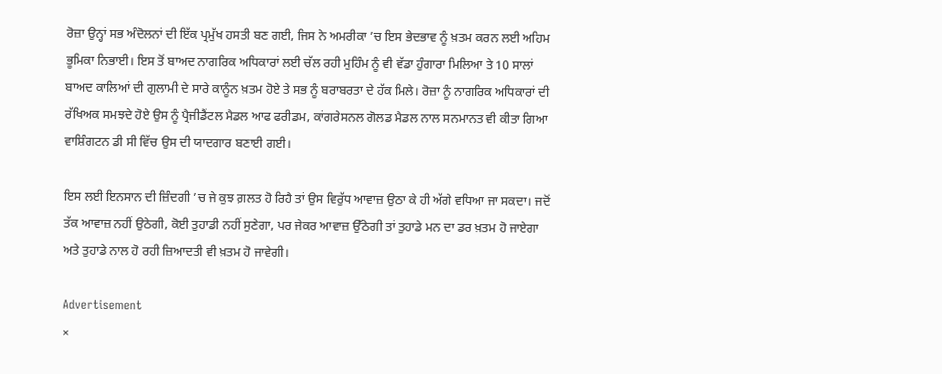ਰੋਜ਼ਾ ਉਨ੍ਹਾਂ ਸਭ ਅੰਦੋਲਨਾਂ ਦੀ ਇੱਕ ਪ੍ਰਮੁੱਖ ਹਸਤੀ ਬਣ ਗਈ, ਜਿਸ ਨੇ ਅਮਰੀਕਾ ’ਚ ਇਸ ਭੇਦਭਾਵ ਨੂੰ ਖ਼ਤਮ ਕਰਨ ਲਈ ਅਹਿਮ ਭੂਮਿਕਾ ਨਿਭਾਈ। ਇਸ ਤੋਂ ਬਾਅਦ ਨਾਗਰਿਕ ਅਧਿਕਾਰਾਂ ਲਈ ਚੱਲ ਰਹੀ ਮੁਹਿੰਮ ਨੂੰ ਵੀ ਵੱਡਾ ਹੁੰਗਾਰਾ ਮਿਲਿਆ ਤੇ 10 ਸਾਲਾਂ ਬਾਅਦ ਕਾਲਿਆਂ ਦੀ ਗੁਲਾਮੀ ਦੇ ਸਾਰੇ ਕਾਨੂੰਨ ਖ਼ਤਮ ਹੋਏ ਤੇ ਸਭ ਨੂੰ ਬਰਾਬਰਤਾ ਦੇ ਹੱਕ ਮਿਲੇ। ਰੋਜ਼ਾ ਨੂੰ ਨਾਗਰਿਕ ਅਧਿਕਾਰਾਂ ਦੀ ਰੱਖਿਅਕ ਸਮਝਦੇ ਹੋਏ ਉਸ ਨੂੰ ਪ੍ਰੈਜੀਡੈਂਟਲ ਮੈਡਲ ਆਫ ਫਰੀਡਮ, ਕਾਂਗਰੇਸਨਲ ਗੋਲਡ ਮੈਡਲ ਨਾਲ ਸਨਮਾਨਤ ਵੀ ਕੀਤਾ ਗਿਆ ਵਾਸ਼ਿੰਗਟਨ ਡੀ ਸੀ ਵਿੱਚ ਉਸ ਦੀ ਯਾਦਗਾਰ ਬਣਾਈ ਗਈ।

ਇਸ ਲਈ ਇਨਸਾਨ ਦੀ ਜ਼ਿੰਦਗੀ ’ਚ ਜੇ ਕੁਝ ਗ਼ਲਤ ਹੋ ਰਿਹੈ ਤਾਂ ਉਸ ਵਿਰੁੱਧ ਆਵਾਜ਼ ਉਠਾ ਕੇ ਹੀ ਅੱਗੇ ਵਧਿਆ ਜਾ ਸਕਦਾ। ਜਦੋਂ ਤੱਕ ਆਵਾਜ਼ ਨਹੀਂ ਉਠੇਗੀ, ਕੋਈ ਤੁਹਾਡੀ ਨਹੀਂ ਸੁਣੇਗਾ, ਪਰ ਜੇਕਰ ਆਵਾਜ਼ ਉੱਠੇਗੀ ਤਾਂ ਤੁਹਾਡੇ ਮਨ ਦਾ ਡਰ ਖ਼ਤਮ ਹੋ ਜਾਏਗਾ ਅਤੇ ਤੁਹਾਡੇ ਨਾਲ ਹੋ ਰਹੀ ਜ਼ਿਆਦਤੀ ਵੀ ਖ਼ਤਮ ਹੋ ਜਾਵੇਗੀ।

Advertisement
×